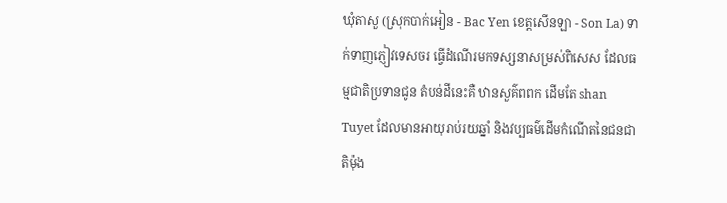ឃុំតាសួ (ស្រុកបាក់អៀន - Bac Yen ខេត្តសើនឡា - Son La) ទាក់ទាញភ្ញៀវទេសចរ ធ្វើដំណើរមកទស្សនាសម្រស់ពិសេស ដែលធម្មជាតិប្រទានជូន តំបន់ដីនេះគឺ ឋានសួគ៌ពពក ដើមតែ shan Tuyet ដែលមានអាយុរាប់រយឆ្នាំ និងវប្បធម៌ដើមកំណើតនៃជនជាតិម៉ុង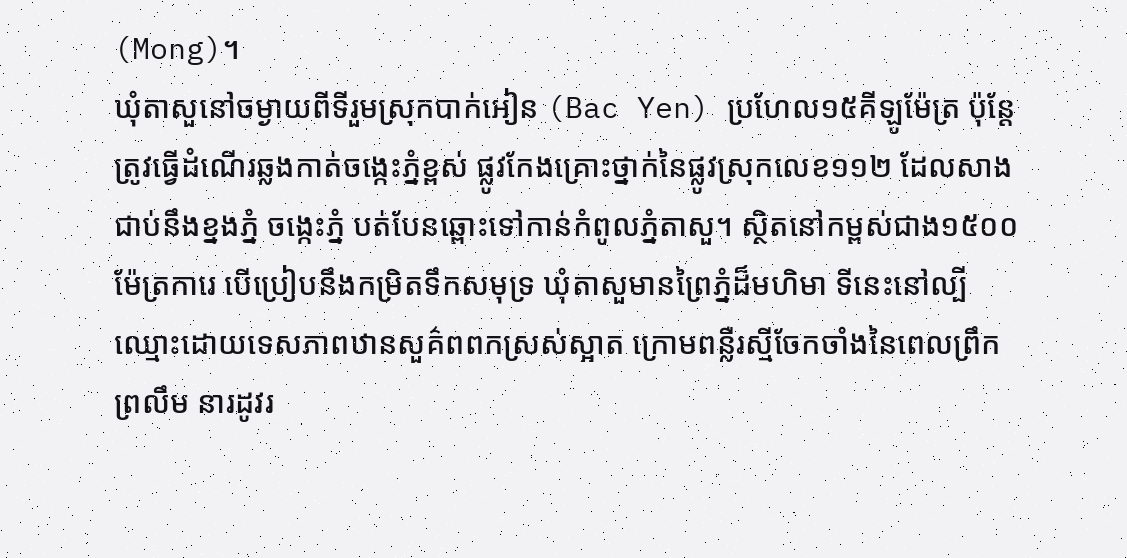(Mong)។
ឃុំតាសួនៅចម្ងាយពីទីរួមស្រុកបាក់អៀន (Bac Yen) ប្រហែល១៥គីឡូម៉ែត្រ ប៉ុន្តែត្រូវធ្វើដំណើរឆ្លងកាត់ចង្កេះភ្នំខ្ពស់ ផ្លូវកែងគ្រោះថ្នាក់នៃផ្លូវស្រុកលេខ១១២ ដែលសាងជាប់នឹងខ្នងភ្នំ ចង្កេះភ្នំ បត់បែនឆ្ពោះទៅកាន់កំពូលភ្នំតាសួ។ ស្ថិតនៅកម្ពស់ជាង១៥០០ម៉ែត្រការេ បើប្រៀបនឹងកម្រិតទឹកសមុទ្រ ឃុំតាសួមានព្រៃភ្នំដ៏មហិមា ទីនេះនៅល្បីឈ្មោះដោយទេសភាពឋានសួគ៌ពពកស្រស់ស្អាត ក្រោមពន្លឺរស្មីចែកចាំងនៃពេលព្រឹកព្រលឹម នារដូវរ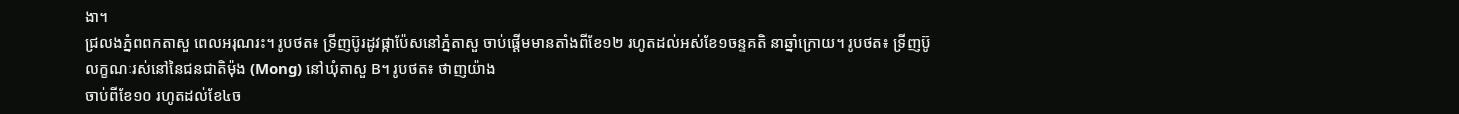ងា។
ជ្រលងភ្នំពពកតាសួ ពេលអរុណរះ។ រូបថត៖ ទ្រីញប៊ូរដូវផ្កាប៉ែសនៅភ្នំតាសួ ចាប់ផ្តើមមានតាំងពីខែ១២ រហូតដល់អស់ខែ១ចន្ទគតិ នាឆ្នាំក្រោយ។ រូបថត៖ ទ្រីញប៊ូ
លក្ខណៈរស់នៅនៃជនជាតិម៉ុង (Mong) នៅឃុំតាសួ B។ រូបថត៖ ថាញយ៉ាង
ចាប់ពីខែ១០ រហូតដល់ខែ៤ច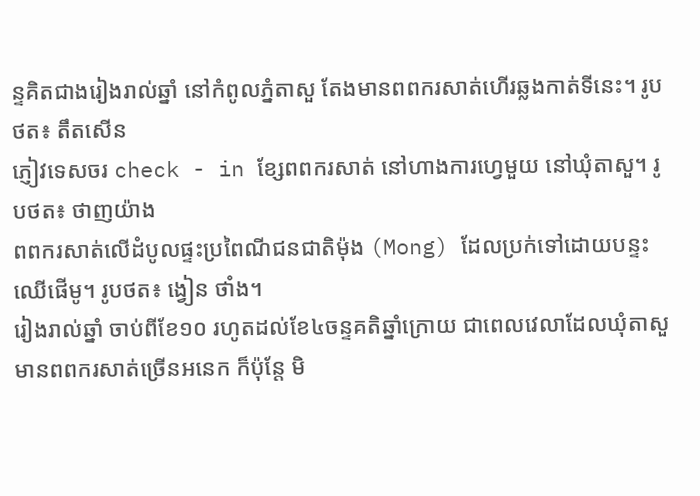ន្ទគិតជាងរៀងរាល់ឆ្នាំ នៅកំពូលភ្នំតាសួ តែងមានពពករសាត់ហើរឆ្លងកាត់ទីនេះ។ រូបថត៖ តឹតសើន
ភ្ញៀវទេសចរ check - in ខ្សែពពករសាត់ នៅហាងការហ្វេមួយ នៅឃុំតាសួ។ រូបថត៖ ថាញយ៉ាង
ពពករសាត់លើដំបូលផ្ទះប្រពៃណីជនជាតិម៉ុង (Mong) ដែលប្រក់ទៅដោយបន្ទះឈើផើមូ។ រូបថត៖ ង្វៀន ថាំង។
រៀងរាល់ឆ្នាំ ចាប់ពីខែ១០ រហូតដល់ខែ៤ចន្ទគតិឆ្នាំក្រោយ ជាពេលវេលាដែលឃុំតាសួ មានពពករសាត់ច្រើនអនេក ក៏ប៉ុន្តែ មិ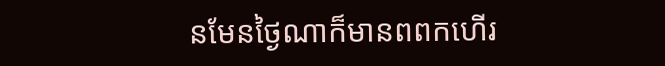នមែនថ្ងៃណាក៏មានពពកហើរ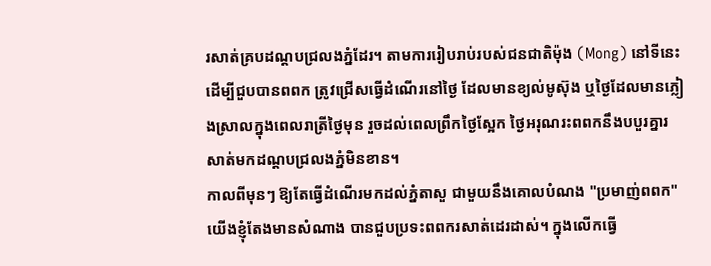រសាត់គ្របដណ្តបជ្រលងភ្នំដែរ។ តាមការរៀបរាប់របស់ជនជាតិម៉ុង (Mong) នៅទីនេះ ដើម្បីជួបបានពពក ត្រូវជ្រើសធ្វើដំណើរនៅថ្ងៃ ដែលមានខ្យល់មូស៊ុង ឬថ្ងៃដែលមានភ្លៀងស្រាលក្នុងពេលរាត្រីថ្ងៃមុន រួចដល់ពេលព្រឹកថ្ងៃស្អែក ថ្ងៃអរុណរះពពកនឹងបបួរគ្នារសាត់មកដណ្តបជ្រលងភ្នំមិនខាន។
កាលពីមុនៗ ឱ្យតែធ្វើដំណើរមកដល់ភ្នំតាសួ ជាមួយនឹងគោលបំណង "ប្រមាញ់ពពក" យើងខ្ញុំតែងមានសំណាង បានជួបប្រទះពពករសាត់ដេរដាស់។ ក្នុងលើកធ្វើ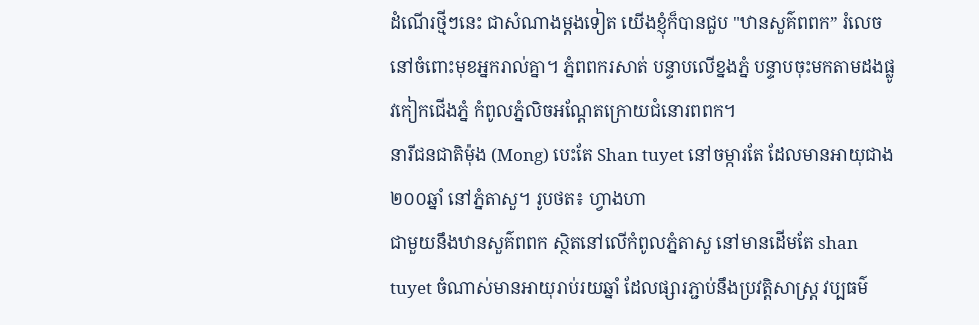ដំណើរថ្មីៗនេះ ជាសំណាងម្តងទៀត យើងខ្ញុំក៏បានជួប "ឋានសួគ៌ពពក” រំលេចនៅចំពោះមុខអ្នករាល់គ្នា។ ភ្នំពពករសាត់ បន្ទាបលើខ្នងភ្នំ បន្ទាបចុះមកតាមដងផ្លូវកៀកជើងភ្នំ កំពូលភ្នំលិចអណ្តែតក្រោយជំនោរពពក។
នារីជនជាតិម៉ុង (Mong) បេះតែ Shan tuyet នៅចម្ការតែ ដែលមានអាយុជាង២០០ឆ្នាំ នៅភ្នំតាសួ។ រូបថត៖ ហ្វាងហា
ជាមួយនឹងឋានសួគ៌ពពក ស្ថិតនៅលើកំពូលភ្នំតាសួ នៅមានដើមតែ shan tuyet ចំណាស់មានអាយុរាប់រយឆ្នាំ ដែលផ្សារភ្ជាប់នឹងប្រវត្តិសាស្រ្ត វប្បធម៌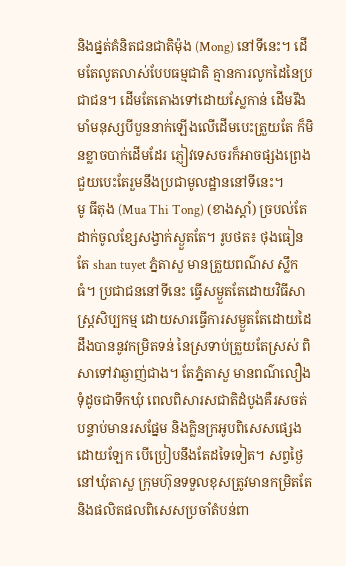និងផ្នត់គំនិតជនជាតិម៉ុង (Mong) នៅទីនេះ។ ដើមតែលូតលាស់បែបធម្មជាតិ គ្មានការលូកដៃនៃប្រជាជន។ ដើមតែតោងទៅដោយស្លែកាន់ ដើមរឹងមាំមនុស្សបីបួននាក់ឡើងលើដើមបេះត្រួយតែ ក៏មិនខ្លាចបាក់ដើមដែរ ភ្ញៀវទេសចរក៏អាចផ្សងព្រេងជួយបេះតែរួមនឹងប្រជាមូលដ្ឋាននៅទីនេះ។
មូ ធីតុង (Mua Thi Tong) (ខាងស្តាំ) ច្របល់តែដាក់ចូលខ្សែសង្វាក់ស្ងួតតែ។ រូបថត៖ ថុងធៀន
តែ shan tuyet ភ្នំតាសួ មានត្រួយពណ៌ស ស្លឹកធំ។ ប្រជាជននៅទីនេះ ធ្វើសម្ងួតតែដោយវិធីសាស្រ្តសិប្បកម្ម ដោយសារធ្វើការសម្ងួតតែដោយដៃ ដឹងបាននូវកម្រិតទន់ នៃស្រទាប់ត្រួយតែស្រស់ ពិសាទៅវាឆ្ងាញ់ជាង។ តែភ្នំតាសួ មានពណ៌លឿងទុំដូចជាទឹកឃុំ ពេលពិសារសជាតិដំបូងគឺរសចត់ បន្ទាប់មានរសផ្នែម និងក្លិនក្រអូបពិសេសផ្សេងដោយឡែក បើប្រៀបនឹងតែដទៃទៀត។ សព្វថ្ងៃ នៅឃុំតាសួ ក្រុមហ៊ុនទទួលខុសត្រូវមានកម្រិតតែ និងផលិតផលពិសេសប្រចាំតំបន់ពា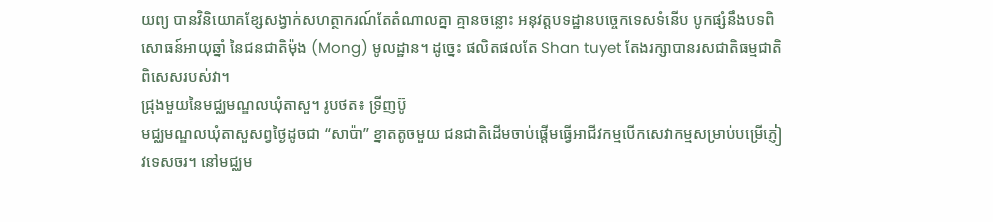យព្យ បានវិនិយោគខ្សែសង្វាក់សហត្ថាករណ៍តែតំណាលគ្នា គ្មានចន្លោះ អនុវត្តបទដ្ឋានបច្ចេកទេសទំនើប បូកផ្សំនឹងបទពិសោធន៍អាយុឆ្នាំ នៃជនជាតិម៉ុង (Mong) មូលដ្ឋាន។ ដូច្នេះ ផលិតផលតែ Shan tuyet តែងរក្សាបានរសជាតិធម្មជាតិពិសេសរបស់វា។
ជ្រុងមួយនៃមជ្ឈមណ្ឌលឃុំតាសួ។ រូបថត៖ ទ្រីញប៊ូ
មជ្ឈមណ្ឌលឃុំតាសួសព្វថ្ងៃដូចជា “សាប៉ា” ខ្នាតតូចមួយ ជនជាតិដើមចាប់ផ្តើមធ្វើអាជីវកម្មបើកសេវាកម្មសម្រាប់បម្រើភ្ញៀវទេសចរ។ នៅមជ្ឈម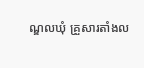ណ្ឌលឃុំ គ្រួសារតាំងល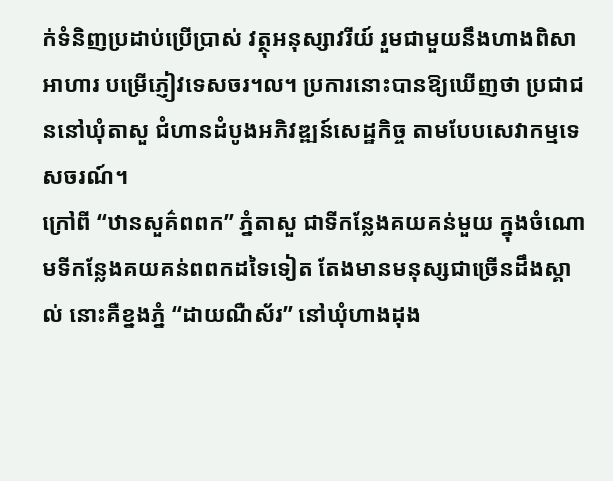ក់ទំនិញប្រដាប់ប្រើប្រាស់ វត្ថុអនុស្សាវរីយ៍ រួមជាមួយនឹងហាងពិសាអាហារ បម្រើភ្ញៀវទេសចរ។ល។ ប្រការនោះបានឱ្យឃើញថា ប្រជាជននៅឃុំតាសួ ជំហានដំបូងអភិវឌ្ឍន៍សេដ្ឋកិច្ច តាមបែបសេវាកម្មទេសចរណ៍។
ក្រៅពី “ឋានសួគ៌ពពក” ភ្នំតាសួ ជាទីកន្លែងគយគន់មួយ ក្នុងចំណោមទីកន្លែងគយគន់ពពកដទៃទៀត តែងមានមនុស្សជាច្រើនដឹងស្គាល់ នោះគឺខ្នងភ្នំ “ដាយណឺស័រ” នៅឃុំហាងដុង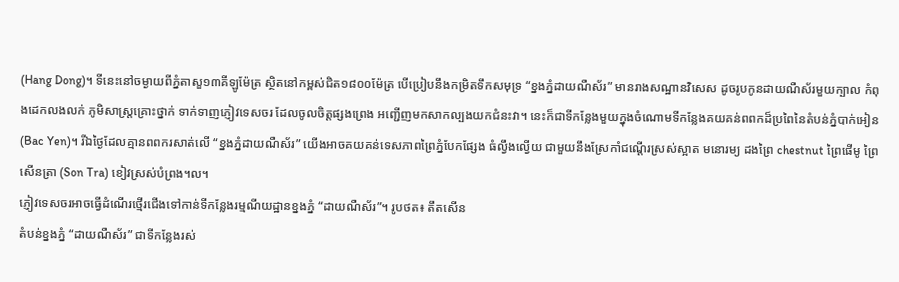(Hang Dong)។ ទីនេះនៅចម្ងាយពីភ្នំតាសួ១៣គីឡូម៉ែត្រ ស្ថិតនៅកម្ពស់ជិត១៨០០ម៉ែត្រ បើប្រៀបនឹងកម្រិតទឹកសមុទ្រ “ខ្នងភ្នំដាយណឺស័រ” មានរាងសណ្ឋានវិសេស ដូចរូបកូនដាយណឺស័រមួយក្បាល កំពុងដេកលងលក់ ភូមិសាស្រ្តគ្រោះថ្នាក់ ទាក់ទាញភ្ញៀវទេសចរ ដែលចូលចិត្តផ្សងព្រេង អញ្ជើញមកសាកល្បងយកជំនះវា។ នេះក៏ជាទីកន្លែងមួយក្នុងចំណោមទីកន្លែងគយគន់ពពកដ៏ប្រពៃនៃតំបន់ភ្នំបាក់អៀន (Bac Yen)។ រីឯថ្ងៃដែលគ្មានពពករសាត់លើ “ខ្នងភ្នំដាយណឺស័រ” យើងអាចគយគន់ទេសភាពព្រៃភ្នំបែកផ្សែង ធំល្វឹងល្វើយ ជាមួយនឹងស្រែកាំជណ្តើរស្រស់ស្អាត មនោរម្យ ដងព្រៃ chestnut ព្រៃផើមូ ព្រៃសើនត្រា (Son Tra) ខៀវស្រស់បំព្រង។ល។
ភ្ញៀវទេសចរអាចធ្វើដំណើរថ្មើរជើងទៅកាន់ទីកន្លែងរម្មណីយដ្ឋានខ្នងភ្នំ “ដាយណឺស័រ”។ រូបថត៖ តឹតសើន
តំបន់ខ្នងភ្នំ “ដាយណឺស័រ” ជាទីកន្លែងរស់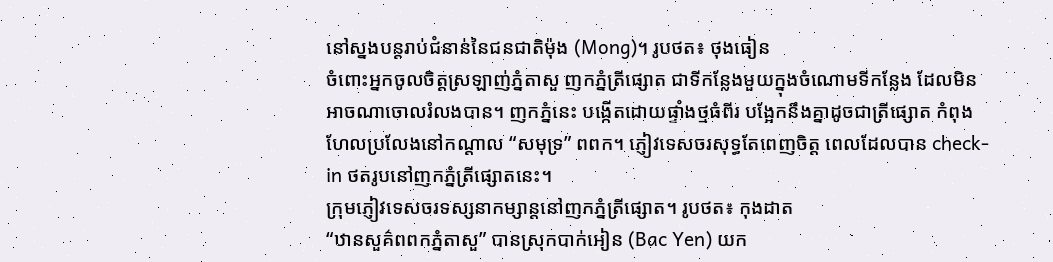នៅស្នងបន្តរាប់ជំនាន់នៃជនជាតិម៉ុង (Mong)។ រូបថត៖ ថុងធៀន
ចំពោះអ្នកចូលចិត្តស្រឡាញ់ភ្នំតាសួ ញកភ្នំត្រីផ្សោត ជាទីកន្លែងមួយក្នុងចំណោមទីកន្លែង ដែលមិនអាចណាចោលរំលងបាន។ ញកភ្នំនេះ បង្កើតដោយផ្ទាំងថ្មធំពីរ បង្អែកនឹងគ្នាដូចជាត្រីផ្សោត កំពុងហែលប្រលែងនៅកណ្តាល “សមុទ្រ” ពពក។ ភ្ញៀវទេសចរសុទ្ធតែពេញចិត្ត ពេលដែលបាន check-in ថតរូបនៅញកភ្នំត្រីផ្សោតនេះ។
ក្រុមភ្ញៀវទេសចរទស្សនាកម្សាន្តនៅញកភ្នំត្រីផ្សោត។ រូបថត៖ កុងដាត
“ឋានសួគ៌ពពកភ្នំតាសួ” បានស្រុកបាក់អៀន (Bac Yen) យក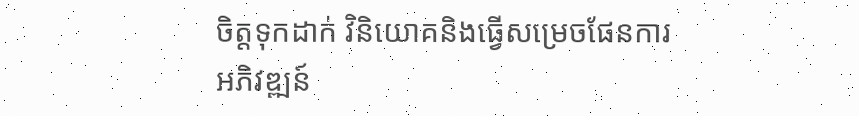ចិត្តទុកដាក់ វិនិយោគនិងធ្វើសម្រេចផែនការអភិវឌ្ឍន៍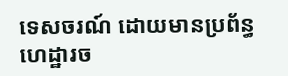ទេសចរណ៍ ដោយមានប្រព័ន្ធហេដ្ឋារច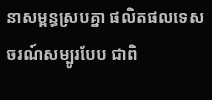នាសម្ពន្ធស្របគ្នា ផលិតផលទេសចរណ៍សម្បូរបែប ជាពិ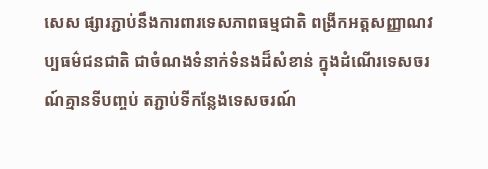សេស ផ្សារភ្ជាប់នឹងការពារទេសភាពធម្មជាតិ ពង្រីកអត្តសញ្ញាណវប្បធម៌ជនជាតិ ជាចំណងទំនាក់ទំនងដ៏សំខាន់ ក្នុងដំណើរទេសចរណ៍គ្មានទីបញ្ចប់ តភ្ជាប់ទីកន្លែងទេសចរណ៍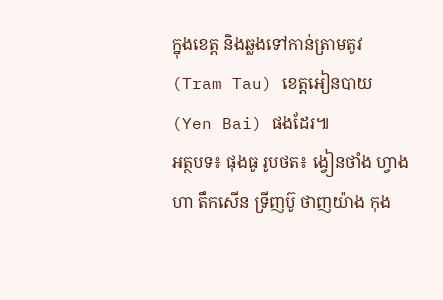ក្នុងខេត្ត និងឆ្លងទៅកាន់ត្រាមតូវ (Tram Tau) ខេត្តអៀនបាយ (Yen Bai) ផងដែរ៕
អត្ថបទ៖ ផុងធូ រូបថត៖ ង្វៀនថាំង ហ្វាងហា តឹកសើន ទ្រីញប៊ូ ថាញយ៉ាង កុង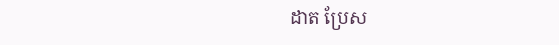ដាត ប្រែស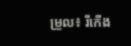ម្រួល៖ រីកើង